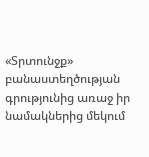«Տրտունջք» բանաստեղծության գրությունից առաջ իր նամակներից մեկում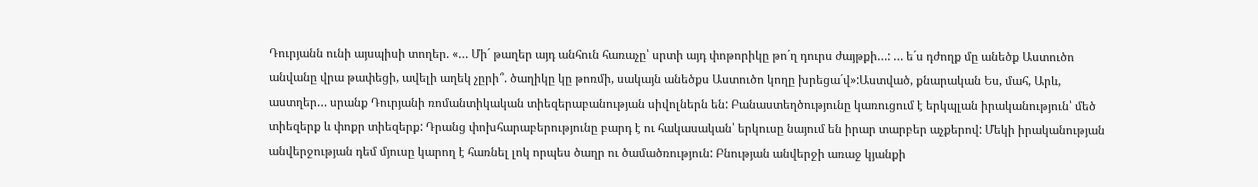Դուրյանն ունի այսպիսի տողեր. «… Մի´ թաղեր այդ անհուն հառաչը՝ սրտի այդ փոթորիկը թո´ղ դուրս ժայթքի…: … ե´ս դժողք մը անեծք Աստուծո անվանը վրա թափեցի, ավելի աղեկ չըրի՞. ծաղիկը կը թոռմի, սակայն անեծքս Աստուծո կողը խրեցա´վ»:Աստված, քնարական Ես, մահ, Արև, աստղեր… սրանք Դուրյանի ռոմանտիկական տիեզերաբանության սիվոլներն են: Բանաստեղծությունը կառուցում է երկպլան իրականություն՝ մեծ տիեզերք և փոքր տիեզերք: Դրանց փոխհարաբերությունը բարդ է ու հակասական՝ երկուսը նայում են իրար տարբեր աչքերով: Մեկի իրականության անվերջության դեմ մյուսը կարող է հառնել լոկ որպես ծաղր ու ծամածռություն: Բնության անվերջի առաջ կյանքի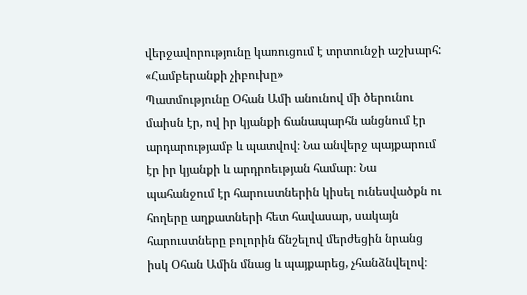վերջավորությունը կառուցում է տրտունջի աշխարհ:
«Համբերանքի չիբուխը»
Պատմությունը Օհան Ամի անունով մի ծերունու մաիսն էր, ով իր կյանքի ճանապարհն անցնում էր արդարությամբ և պատվով։ Նա անվերջ պայքարում էր իր կյանքի և արդրոեւթյան համար։ Նա պահանջում էր հարուստներին կիսել ունեսվածքն ու հողերը աղքատների հետ հավասար, սակայն հարուստները բոլորին ճնշելով մերժեցին նրանց իսկ Օհան Ամին մնաց և պայքարեց, չհանձնվելով։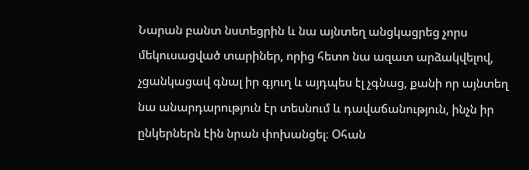Նարան բանտ նստեցրին և նա այնտեղ անցկացրեց չորս մեկուսացված տարիներ, որից հետո նա ազատ արձակվելով, չցանկացավ գնալ իր գյուղ և այդպես էլ չգնաց, քանի որ այնտեղ նա անարդարություն էր տեսնում և դավաճանություն, ինչն իր ընկերներն էին նրան փոխանցել։ Օհան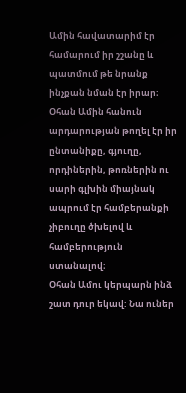Ամին հավատարիմ էր համարում իր շշանը և պատմում թե նրանք ինչքան նման էր իրար։ Օհան Ամին հանուն արդարության թողել էր իր ընտանիքը, գյուղը, որդիներին, թոռներին ու սարի գլխին միայնակ ապրում էր համբերանքի չիբուղը ծխելով և համբերություն ստանալով։
Օհան Ամու կերպարն ինձ շատ դուր եկավ: Նա ուներ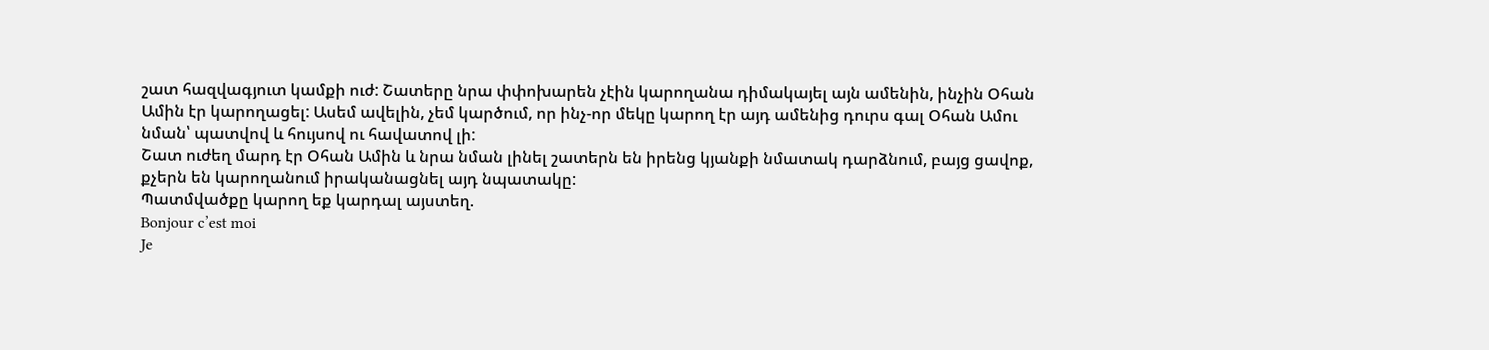շատ հազվագյուտ կամքի ուժ: Շատերը նրա փփոխարեն չէին կարողանա դիմակայել այն ամենին, ինչին Օհան Ամին էր կարողացել: Ասեմ ավելին, չեմ կարծում, որ ինչ-որ մեկը կարող էր այդ ամենից դուրս գալ Օհան Ամու նման՝ պատվով և հույսով ու հավատով լի:
Շատ ուժեղ մարդ էր Օհան Ամին և նրա նման լինել շատերն են իրենց կյանքի նմատակ դարձնում, բայց ցավոք, քչերն են կարողանում իրականացնել այդ նպատակը:
Պատմվածքը կարող եք կարդալ այստեղ.
Bonjour c’est moi
Je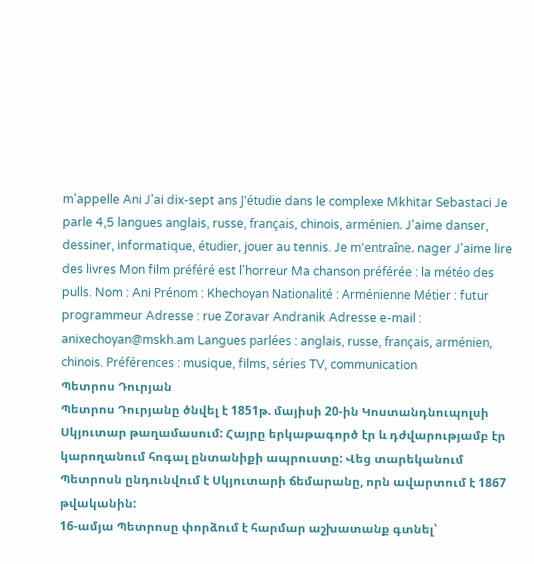m'appelle Ani J'ai dix-sept ans J'étudie dans le complexe Mkhitar Sebastaci Je parle 4,5 langues anglais, russe, français, chinois, arménien. J'aime danser, dessiner, informatique, étudier, jouer au tennis. Je m'entraîne. nager J'aime lire des livres Mon film préféré est l'horreur Ma chanson préférée : la météo des pulls. Nom : Ani Prénom : Khechoyan Nationalité : Arménienne Métier : futur programmeur Adresse : rue Zoravar Andranik Adresse e-mail : anixechoyan@mskh.am Langues parlées : anglais, russe, français, arménien, chinois. Préférences : musique, films, séries TV, communication
Պետրոս Դուրյան
Պետրոս Դուրյանը ծնվել է 1851թ. մայիսի 20-ին Կոստանդնուպոլսի Սկյուտար թաղամասում: Հայրը երկաթագործ էր և դժվարությամբ էր կարողանում հոգալ ընտանիքի ապրուստը: Վեց տարեկանում Պետրոսն ընդունվում է Սկյուտարի ճեմարանը, որն ավարտում է 1867 թվականին:
16-ամյա Պետրոսը փորձում է հարմար աշխատանք գտնել՝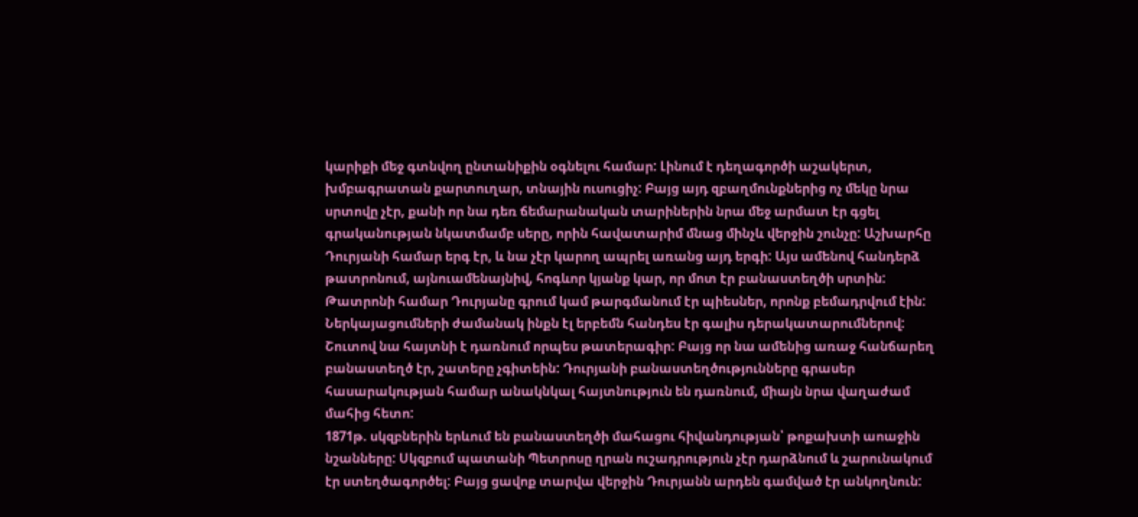կարիքի մեջ գտնվող ընտանիքին օգնելու համար: Լինում է դեղագործի աշակերտ, խմբագրատան քարտուղար, տնային ուսուցիչ: Բայց այդ զբաղմունքներից ոչ մեկը նրա սրտովը չէր, քանի որ նա դեռ ճեմարանական տարիներին նրա մեջ արմատ էր գցել գրականության նկատմամբ սերը, որին հավատարիմ մնաց մինչև վերջին շունչը: Աշխարհը Դուրյանի համար երգ էր, և նա չէր կարող ապրել առանց այդ երգի: Այս ամենով հանդերձ թատրոնում, այնուամենայնիվ, հոգևոր կյանք կար, որ մոտ էր բանաստեղծի սրտին: Թատրոնի համար Դուրյանը գրում կամ թարգմանում էր պիեսներ, որոնք բեմադրվում էին: Ներկայացումների ժամանակ ինքն էլ երբեմն հանդես էր գալիս դերակատարումներով: Շուտով նա հայտնի է դառնում որպես թատերագիր: Բայց որ նա ամենից առաջ հանճարեղ բանաստեղծ էր, շատերը չգիտեին: Դուրյանի բանաստեղծությունները գրասեր հասարակության համար անակնկալ հայտնություն են դառնում, միայն նրա վաղաժամ մահից հետո:
1871թ. սկզբներին երևում են բանաստեղծի մահացու հիվանդության՝ թոքախտի աոաջին նշանները: Սկզբում պատանի Պետրոսը ղրան ուշադրություն չէր դարձնում և շարունակում էր ստեղծագործել: Բայց ցավոք տարվա վերջին Դուրյանն արդեն գամված էր անկողնուն: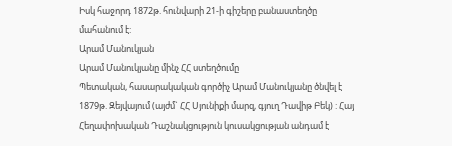Իսկ հաջորդ 1872թ. հունվարի 21-ի գիշերը բանաստեղծը մահանում է:
Արամ Մանուկյան
Արամ Մանուկյանը մինչ ՀՀ ստեղծումը
Պետական, հասարակական գործիչ Արամ Մանուկյանը ծնվել է 1879թ. Զեյվայում (այժմ` ՀՀ Սյունիքի մարզ, գյուղ Դավիթ Բեկ) : Հայ Հեղափոխական Դաշնակցություն կուսակցության անդամ է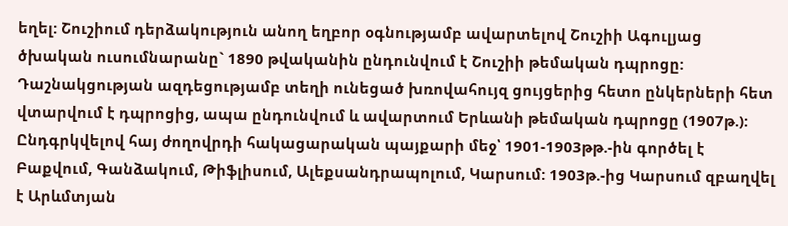եղել: Շուշիում դերձակություն անող եղբոր օգնությամբ ավարտելով Շուշիի Ագուլյաց ծխական ուսումնարանը` 1890 թվականին ընդունվում է Շուշիի թեմական դպրոցը:
Դաշնակցության ազդեցությամբ տեղի ունեցած խռովահույզ ցույցերից հետո ընկերների հետ վտարվում է դպրոցից, ապա ընդունվում և ավարտում Երևանի թեմական դպրոցը (1907թ.): Ընդգրկվելով հայ ժողովրդի հակացարական պայքարի մեջ՝ 1901-1903թթ.-ին գործել է Բաքվում, Գանձակում, Թիֆլիսում, Ալեքսանդրապոլում, Կարսում: 1903թ.-ից Կարսում զբաղվել է Արևմտյան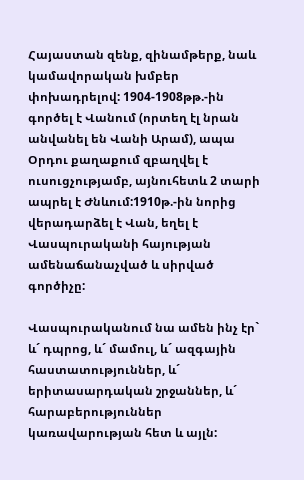Հայաստան զենք, զինամթերք, նաև կամավորական խմբեր փոխադրելով: 1904-1908թթ.-ին գործել է Վանում (որտեղ էլ նրան անվանել են Վանի Արամ), ապա Օրդու քաղաքում զբաղվել է ուսուցչությամբ, այնուհետև 2 տարի ապրել է Ժնևում:1910թ.-ին նորից վերադարձել է Վան, եղել է Վասպուրականի հայության ամենաճանաչված և սիրված գործիչը:

Վասպուրականում նա ամեն ինչ էր` և´ դպրոց, և´ մամուլ, և´ ազգային հաստատություններ, և´ երիտասարդական շրջաններ, և´ հարաբերություններ կառավարության հետ և այլն: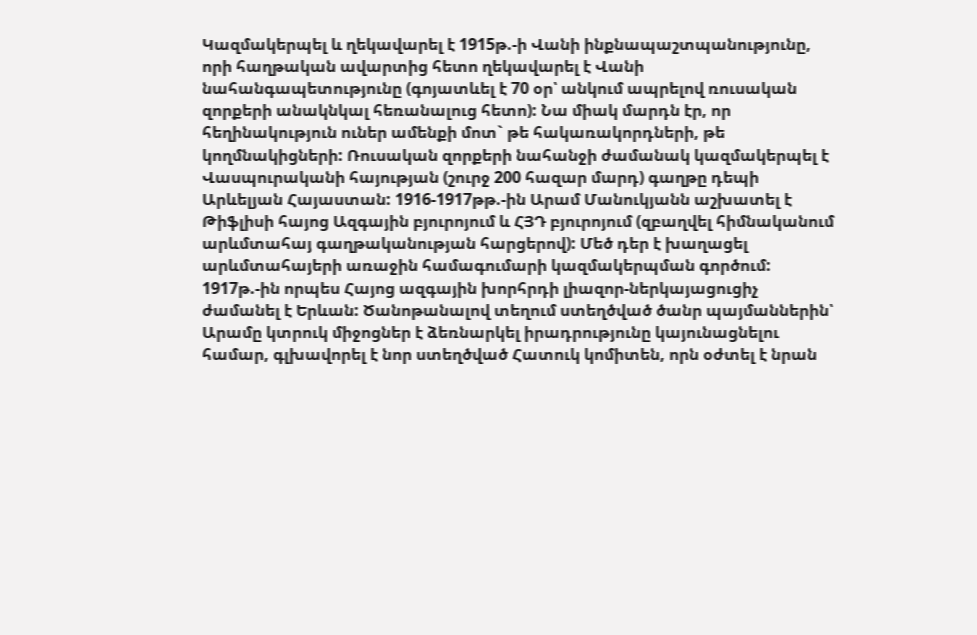Կազմակերպել և ղեկավարել է 1915թ.-ի Վանի ինքնապաշտպանությունը, որի հաղթական ավարտից հետո ղեկավարել է Վանի նահանգապետությունը (գոյատևել է 70 օր՝ անկում ապրելով ռուսական զորքերի անակնկալ հեռանալուց հետո): Նա միակ մարդն էր, որ հեղինակություն ուներ ամենքի մոտ` թե հակառակորդների, թե կողմնակիցների: Ռուսական զորքերի նահանջի ժամանակ կազմակերպել է Վասպուրականի հայության (շուրջ 200 հազար մարդ) գաղթը դեպի Արևելյան Հայաստան: 1916-1917թթ.-ին Արամ Մանուկյանն աշխատել է Թիֆլիսի հայոց Ազգային բյուրոյում և ՀՅԴ բյուրոյում (զբաղվել հիմնականում արևմտահայ գաղթականության հարցերով): Մեծ դեր է խաղացել արևմտահայերի առաջին համագումարի կազմակերպման գործում: 1917թ.-ին որպես Հայոց ազգային խորհրդի լիազոր-ներկայացուցիչ ժամանել է Երևան: Ծանոթանալով տեղում ստեղծված ծանր պայմաններին՝ Արամը կտրուկ միջոցներ է ձեռնարկել իրադրությունը կայունացնելու համար, գլխավորել է նոր ստեղծված Հատուկ կոմիտեն, որն օժտել է նրան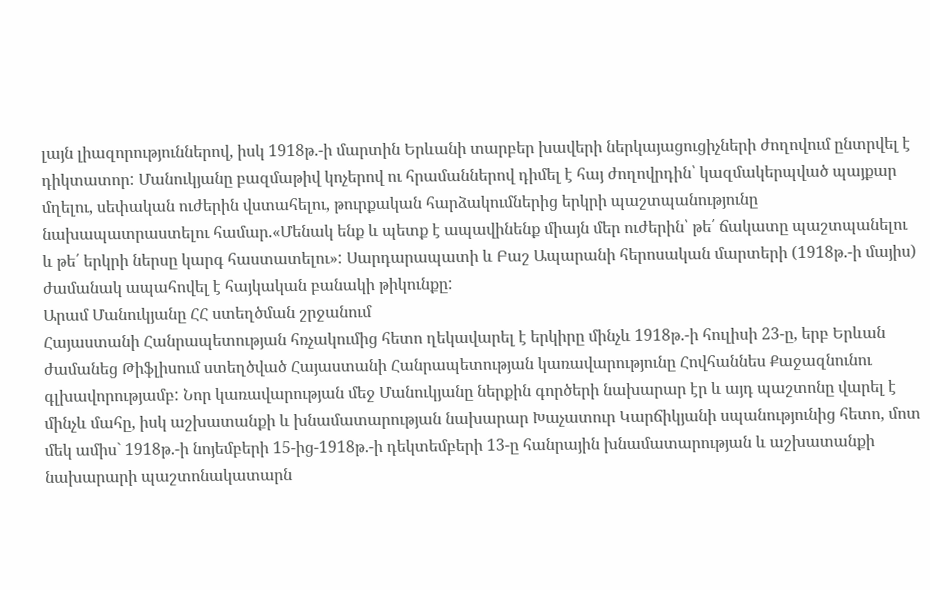լայն լիազորություններով, իսկ 1918թ.-ի մարտին Երևանի տարբեր խավերի ներկայացուցիչների ժողովում ընտրվել է դիկտատոր: Մանուկյանը բազմաթիվ կոչերով ու հրամաններով դիմել է հայ ժողովրդին՝ կազմակերպված պայքար մղելու, սեփական ուժերին վստահելու, թուրքական հարձակումներից երկրի պաշտպանությունը նախապատրաստելու համար.«Մենակ ենք և պետք է ապավինենք միայն մեր ուժերին՝ թե՛ ճակատը պաշտպանելու և թե՛ երկրի ներսը կարգ հաստատելու»: Սարդարապատի և Բաշ Ապարանի հերոսական մարտերի (1918թ.-ի մայիս) ժամանակ ապահովել է հայկական բանակի թիկունքը:
Արամ Մանուկյանը ՀՀ ստեղծման շրջանում
Հայաստանի Հանրապետության հռչակումից հետո ղեկավարել է երկիրը մինչև 1918թ.-ի հուլիսի 23-ը, երբ Երևան ժամանեց Թիֆլիսում ստեղծված Հայաստանի Հանրապետության կառավարությունը Հովհաննես Քաջազնունու գլխավորությամբ: Նոր կառավարության մեջ Մանուկյանը ներքին գործերի նախարար էր և այդ պաշտոնը վարել է մինչև մահը, իսկ աշխատանքի և խնամատարության նախարար Խաչատուր Կարճիկյանի սպանությունից հետո, մոտ մեկ ամիս` 1918թ.-ի նոյեմբերի 15-ից-1918թ.-ի դեկտեմբերի 13-ը հանրային խնամատարության և աշխատանքի նախարարի պաշտոնակատարն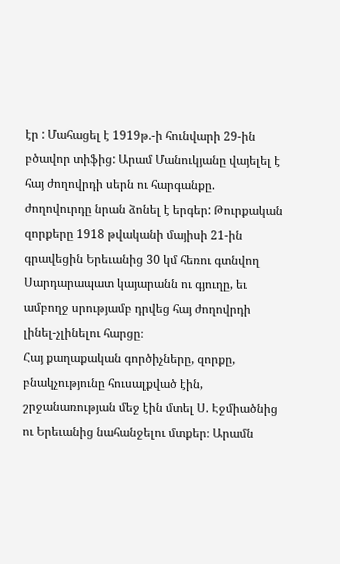էր : Մահացել է 1919թ.-ի հունվարի 29-ին բծավոր տիֆից: Արամ Մանուկյանը վայելել է հայ ժողովրդի սերն ու հարգանքը. ժողովուրդը նրան ձոնել է երգեր: Թուրքական զորքերը 1918 թվականի մայիսի 21-ին գրավեցին Երեւանից 30 կմ հեռու գտնվող Սարդարապատ կայարանն ու գյուղը, եւ ամբողջ սրությամբ դրվեց հայ ժողովրդի լինել-չլինելու հարցը։
Հայ քաղաքական գործիչները, զորքը, բնակչությունը հուսալքված էին, շրջանառության մեջ էին մտել Ս. Էջմիածնից ու Երեւանից նահանջելու մտքեր։ Արամն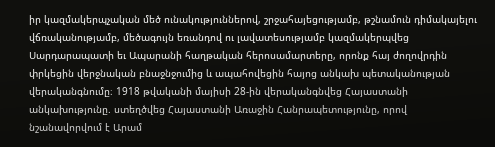իր կազմակերպչական մեծ ունակություններով, շրջահայեցությամբ, թշնամուն դիմակայելու վճռականությամբ, մեծագույն եռանդով ու լավատեսությամբ կազմակերպվեց Սարդարապատի եւ Ապարանի հաղթական հերոսամարտերը, որոնք հայ ժողովրդին փրկեցին վերջնական բնաջնջումից և ապահովեցին հայոց անկախ պետականության վերականգնումը։ 1918 թվականի մայիսի 28-ին վերականգնվեց Հայաստանի անկախությունը. ստեղծվեց Հայաստանի Առաջին Հանրապետությունը, որով նշանավորվում է Արամ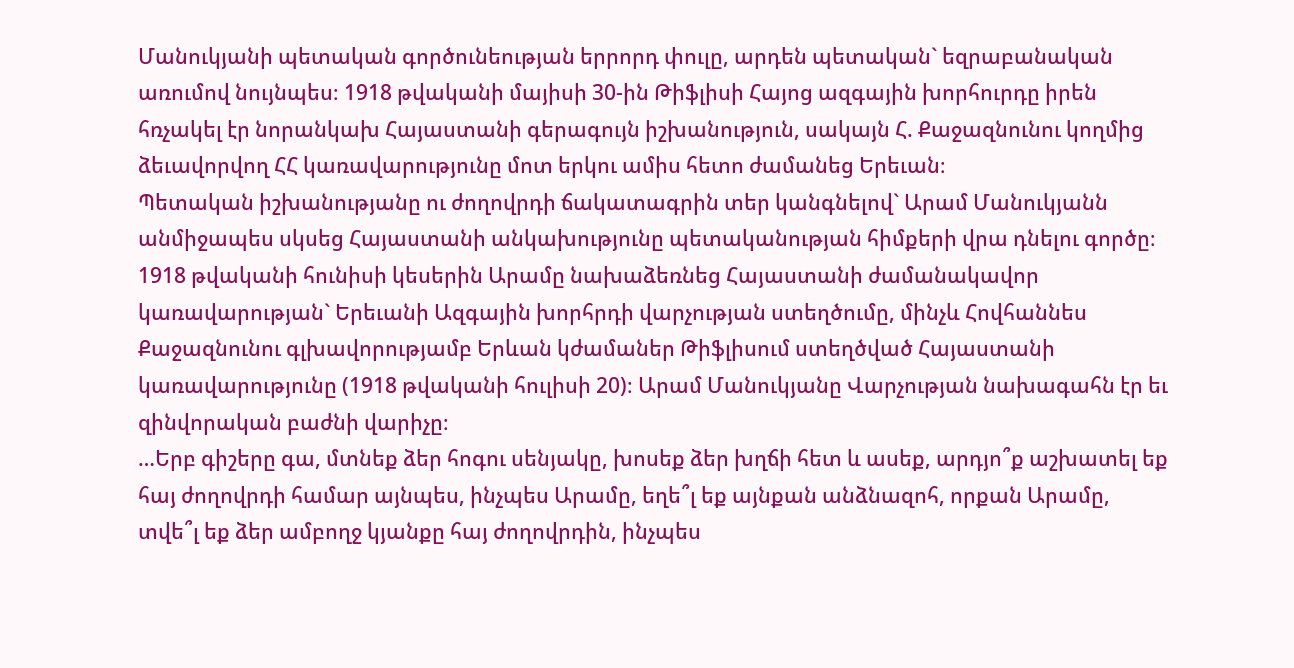Մանուկյանի պետական գործունեության երրորդ փուլը, արդեն պետական` եզրաբանական առումով նույնպես։ 1918 թվականի մայիսի 30-ին Թիֆլիսի Հայոց ազգային խորհուրդը իրեն հռչակել էր նորանկախ Հայաստանի գերագույն իշխանություն, սակայն Հ. Քաջազնունու կողմից ձեւավորվող ՀՀ կառավարությունը մոտ երկու ամիս հետո ժամանեց Երեւան։
Պետական իշխանությանը ու ժողովրդի ճակատագրին տեր կանգնելով` Արամ Մանուկյանն անմիջապես սկսեց Հայաստանի անկախությունը պետականության հիմքերի վրա դնելու գործը։ 1918 թվականի հունիսի կեսերին Արամը նախաձեռնեց Հայաստանի ժամանակավոր կառավարության` Երեւանի Ազգային խորհրդի վարչության ստեղծումը, մինչև Հովհաննես Քաջազնունու գլխավորությամբ Երևան կժամաներ Թիֆլիսում ստեղծված Հայաստանի կառավարությունը (1918 թվականի հուլիսի 20)։ Արամ Մանուկյանը Վարչության նախագահն էր եւ զինվորական բաժնի վարիչը։
…Երբ գիշերը գա, մտնեք ձեր հոգու սենյակը, խոսեք ձեր խղճի հետ և ասեք, արդյո՞ք աշխատել եք հայ ժողովրդի համար այնպես, ինչպես Արամը, եղե՞լ եք այնքան անձնազոհ, որքան Արամը, տվե՞լ եք ձեր ամբողջ կյանքը հայ ժողովրդին, ինչպես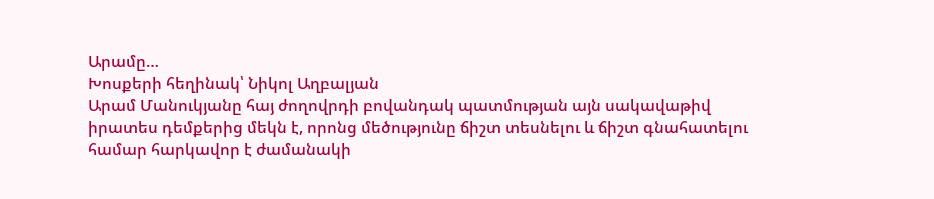Արամը…
Խոսքերի հեղինակ՝ Նիկոլ Աղբալյան
Արամ Մանուկյանը հայ ժողովրդի բովանդակ պատմության այն սակավաթիվ իրատես դեմքերից մեկն է, որոնց մեծությունը ճիշտ տեսնելու և ճիշտ գնահատելու համար հարկավոր է ժամանակի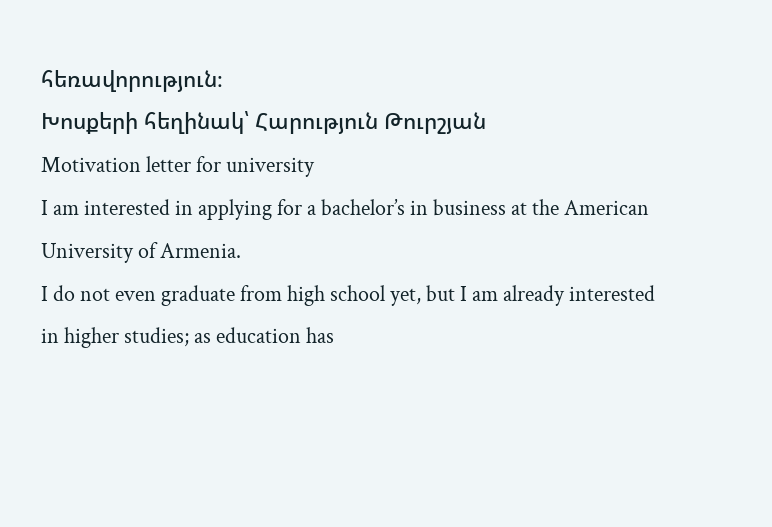հեռավորություն։
Խոսքերի հեղինակ՝ Հարություն Թուրշյան
Motivation letter for university
I am interested in applying for a bachelor’s in business at the American University of Armenia.
I do not even graduate from high school yet, but I am already interested in higher studies; as education has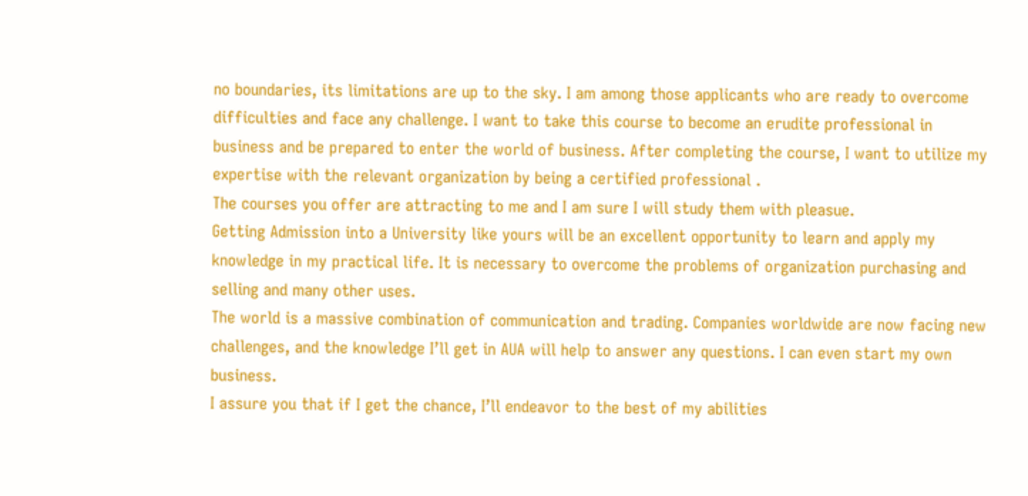no boundaries, its limitations are up to the sky. I am among those applicants who are ready to overcome difficulties and face any challenge. I want to take this course to become an erudite professional in business and be prepared to enter the world of business. After completing the course, I want to utilize my expertise with the relevant organization by being a certified professional .
The courses you offer are attracting to me and I am sure I will study them with pleasue.
Getting Admission into a University like yours will be an excellent opportunity to learn and apply my knowledge in my practical life. It is necessary to overcome the problems of organization purchasing and selling and many other uses.
The world is a massive combination of communication and trading. Companies worldwide are now facing new challenges, and the knowledge I’ll get in AUA will help to answer any questions. I can even start my own business.
I assure you that if I get the chance, I’ll endeavor to the best of my abilities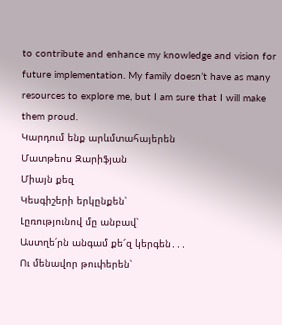to contribute and enhance my knowledge and vision for future implementation. My family doesn’t have as many resources to explore me, but I am sure that I will make them proud.
Կարդում ենք արևմտահայերեն
Մատթեոս Զարիֆյան
Միայն քեզ
Կեսգիշերի երկընքեն՝
Լըռությունով մը անբավ՝
Աստղե՛րն անգամ քե՜զ կերգեն․․․
Ու մենավոր թուփերեն՝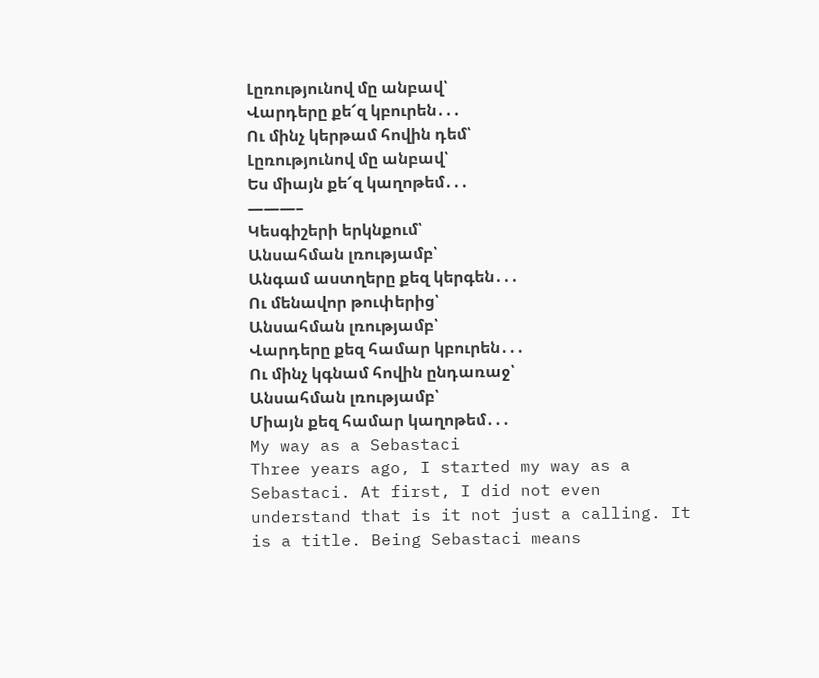Լըռությունով մը անբավ՝
Վարդերը քե՜զ կբուրեն․․․
Ու մինչ կերթամ հովին դեմ՝
Լըռությունով մը անբավ՝
Ես միայն քե՜զ կաղոթեմ․․․
———–
Կեսգիշերի երկնքում՝
Անսահման լռությամբ՝
Անգամ աստղերը քեզ կերգեն․․․
Ու մենավոր թուփերից՝
Անսահման լռությամբ՝
Վարդերը քեզ համար կբուրեն․․․
Ու մինչ կգնամ հովին ընդառաջ՝
Անսահման լռությամբ՝
Միայն քեզ համար կաղոթեմ․․․
My way as a Sebastaci
Three years ago, I started my way as a Sebastaci. At first, I did not even understand that is it not just a calling. It is a title. Being Sebastaci means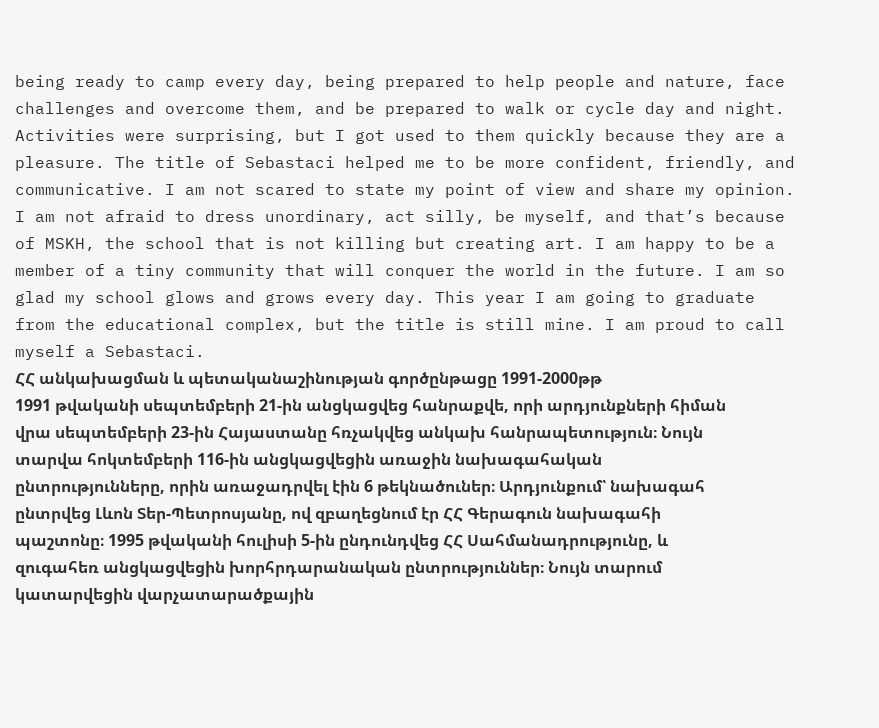being ready to camp every day, being prepared to help people and nature, face challenges and overcome them, and be prepared to walk or cycle day and night. Activities were surprising, but I got used to them quickly because they are a pleasure. The title of Sebastaci helped me to be more confident, friendly, and communicative. I am not scared to state my point of view and share my opinion. I am not afraid to dress unordinary, act silly, be myself, and that’s because of MSKH, the school that is not killing but creating art. I am happy to be a member of a tiny community that will conquer the world in the future. I am so glad my school glows and grows every day. This year I am going to graduate from the educational complex, but the title is still mine. I am proud to call myself a Sebastaci.
ՀՀ անկախացման և պետականաշինության գործընթացը 1991-2000թթ
1991 թվականի սեպտեմբերի 21-ին անցկացվեց հանրաքվե, որի արդյունքների հիման վրա սեպտեմբերի 23-ին Հայաստանը հռչակվեց անկախ հանրապետություն։ Նույն տարվա հոկտեմբերի 116-ին անցկացվեցին առաջին նախագահական ընտրությունները, որին առաջադրվել էին 6 թեկնածուներ։ Արդյունքում՝ նախագահ ընտրվեց Լևոն Տեր-Պետրոսյանը, ով զբաղեցնում էր ՀՀ Գերագուն նախագահի պաշտոնը։ 1995 թվականի հուլիսի 5-ին ընդունդվեց ՀՀ Սահմանադրությունը, և զուգահեռ անցկացվեցին խորհրդարանական ընտրություններ։ Նույն տարում կատարվեցին վարչատարածքային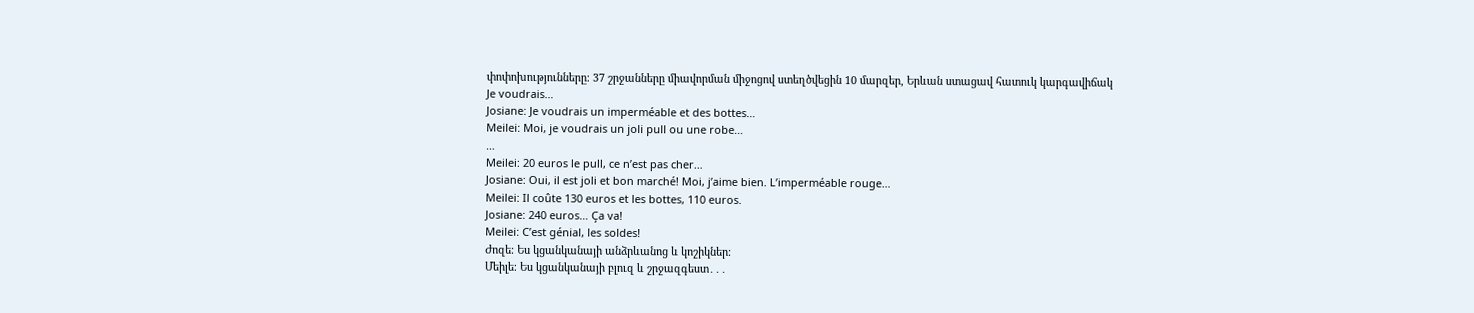փոփոխությունները։ 37 շրջանները միավորման միջոցով ստեղծվեցին 10 մարզեր, Երևան ստացավ հատուկ կարգավիճակ
Je voudrais…
Josiane: Je voudrais un imperméable et des bottes…
Meilei: Moi, je voudrais un joli pull ou une robe…
…
Meilei: 20 euros le pull, ce n’est pas cher…
Josiane: Oui, il est joli et bon marché! Moi, j’aime bien. L’imperméable rouge…
Meilei: Il coûte 130 euros et les bottes, 110 euros.
Josiane: 240 euros… Ça va!
Meilei: C’est génial, les soldes!
Ժոզե։ Ես կցանկանայի անձրևանոց և կոշիկներ։
Մեիլե։ Ես կցանկանայի բլուզ և շրջազգեստ․․․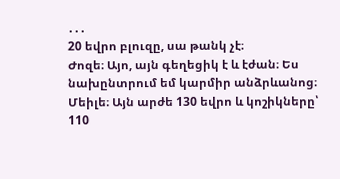․․․
20 եվրո բլուզը, սա թանկ չէ։
Ժոզե։ Այո, այն գեղեցիկ է և էժան։ Ես նախընտրում եմ կարմիր անձրևանոց։
Մեիլե։ Այն արժե 130 եվրո և կոշիկները՝ 110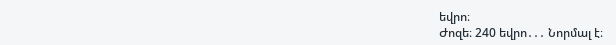եվրո։
Ժոզե։ 240 եվրո․․․ Նորմալ է։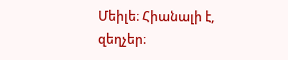Մեիլե։ Հիանալի է, զեղչեր։